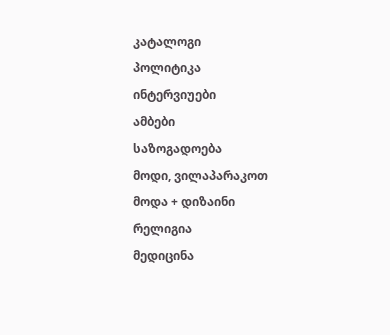კატალოგი
პოლიტიკა
ინტერვიუები
ამბები
საზოგადოება
მოდი, ვილაპარაკოთ
მოდა + დიზაინი
რელიგია
მედიცინა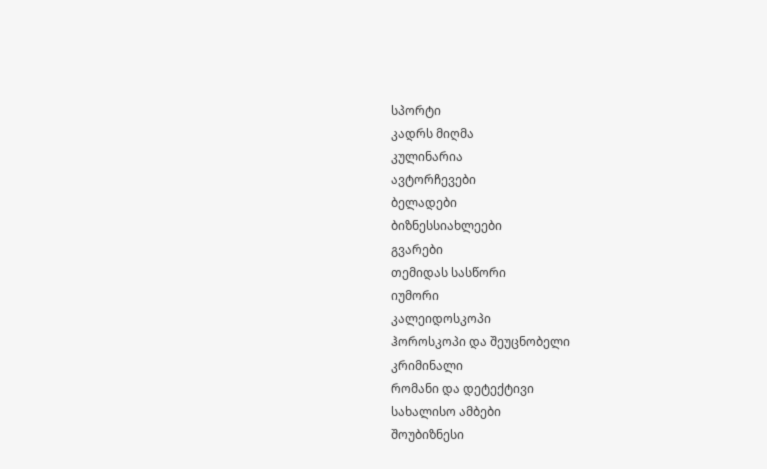სპორტი
კადრს მიღმა
კულინარია
ავტორჩევები
ბელადები
ბიზნესსიახლეები
გვარები
თემიდას სასწორი
იუმორი
კალეიდოსკოპი
ჰოროსკოპი და შეუცნობელი
კრიმინალი
რომანი და დეტექტივი
სახალისო ამბები
შოუბიზნესი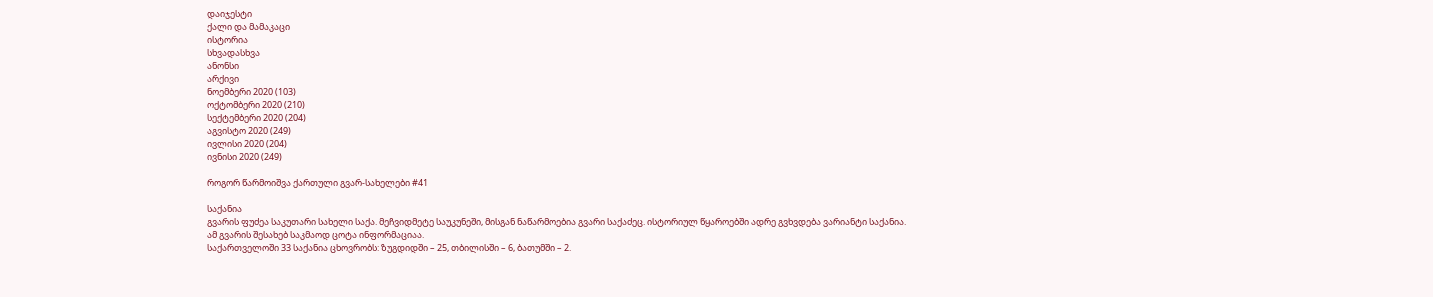დაიჯესტი
ქალი და მამაკაცი
ისტორია
სხვადასხვა
ანონსი
არქივი
ნოემბერი 2020 (103)
ოქტომბერი 2020 (210)
სექტემბერი 2020 (204)
აგვისტო 2020 (249)
ივლისი 2020 (204)
ივნისი 2020 (249)

როგორ წარმოიშვა ქართული გვარ-სახელები #41

საქანია
გვარის ფუძეა საკუთარი სახელი საქა. მეჩვიდმეტე საუკუნეში, მისგან ნაწარმოებია გვარი საქაძეც. ისტორიულ წყაროებში ადრე გვხვდება ვარიანტი საქანია.
ამ გვარის შესახებ საკმაოდ ცოტა ინფორმაციაა.
საქართველოში 33 საქანია ცხოვრობს: ზუგდიდში – 25, თბილისში – 6, ბათუმში – 2.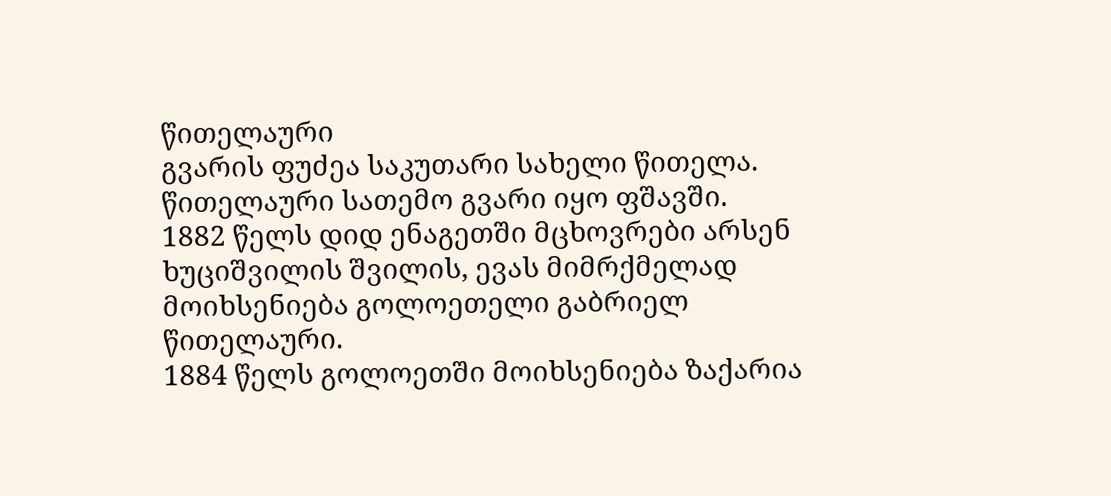წითელაური
გვარის ფუძეა საკუთარი სახელი წითელა.
წითელაური სათემო გვარი იყო ფშავში.
1882 წელს დიდ ენაგეთში მცხოვრები არსენ ხუციშვილის შვილის, ევას მიმრქმელად მოიხსენიება გოლოეთელი გაბრიელ წითელაური.
1884 წელს გოლოეთში მოიხსენიება ზაქარია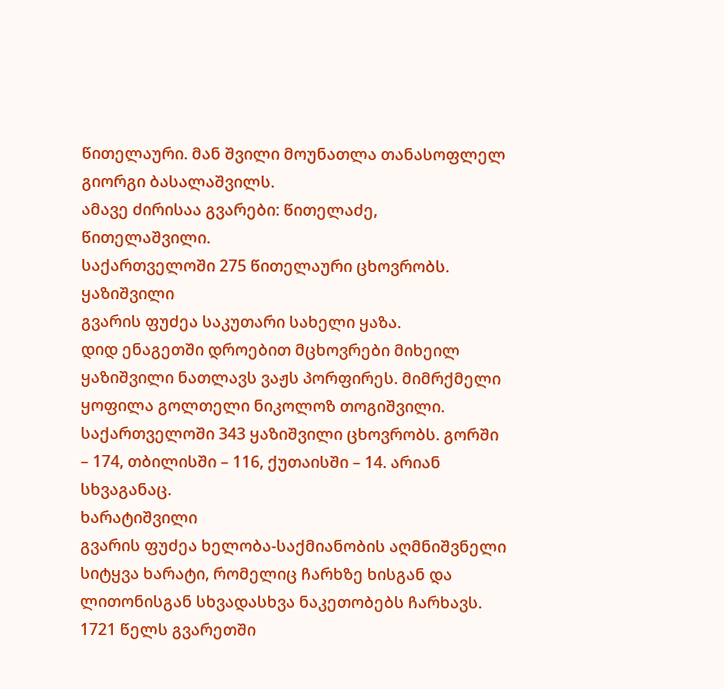წითელაური. მან შვილი მოუნათლა თანასოფლელ გიორგი ბასალაშვილს.
ამავე ძირისაა გვარები: წითელაძე, წითელაშვილი.
საქართველოში 275 წითელაური ცხოვრობს.
ყაზიშვილი
გვარის ფუძეა საკუთარი სახელი ყაზა.
დიდ ენაგეთში დროებით მცხოვრები მიხეილ ყაზიშვილი ნათლავს ვაჟს პორფირეს. მიმრქმელი ყოფილა გოლთელი ნიკოლოზ თოგიშვილი.
საქართველოში 343 ყაზიშვილი ცხოვრობს. გორში – 174, თბილისში – 116, ქუთაისში – 14. არიან სხვაგანაც.
ხარატიშვილი
გვარის ფუძეა ხელობა-საქმიანობის აღმნიშვნელი სიტყვა ხარატი, რომელიც ჩარხზე ხისგან და ლითონისგან სხვადასხვა ნაკეთობებს ჩარხავს.
1721 წელს გვარეთში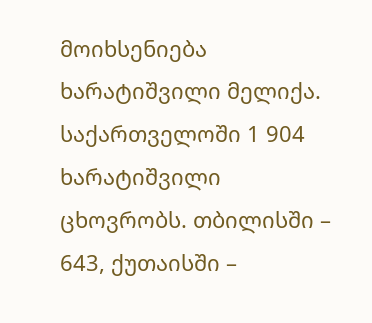მოიხსენიება ხარატიშვილი მელიქა.
საქართველოში 1 904 ხარატიშვილი ცხოვრობს. თბილისში – 643, ქუთაისში –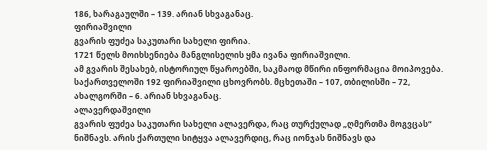186, ხარაგაულში – 139. არიან სხვაგანაც.
ფირიაშვილი
გვარის ფუძეა საკუთარი სახელი ფირია.
1721 წელს მოიხსენიება მანგლისელის ყმა ივანა ფირიაშვილი.
ამ გვარის შესახებ, ისტორიულ წყაროებში, საკმაოდ მწირი ინფორმაცია მოიპოვება.
საქართველოში 192 ფირიაშვილი ცხოვრობს. მცხეთაში – 107, თბილისში – 72, ახალგორში – 6. არიან სხვაგანაც.
ალავერდაშვილი
გვარის ფუძეა საკუთარი სახელი ალავერდა, რაც თურქულად „ღმერთმა მოგვცას“ ნიშნავს. არის ქართული სიტყვა ალავერდიც, რაც იონჯას ნიშნავს და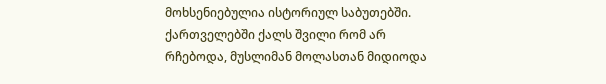მოხსენიებულია ისტორიულ საბუთებში.
ქართველებში ქალს შვილი რომ არ რჩებოდა, მუსლიმან მოლასთან მიდიოდა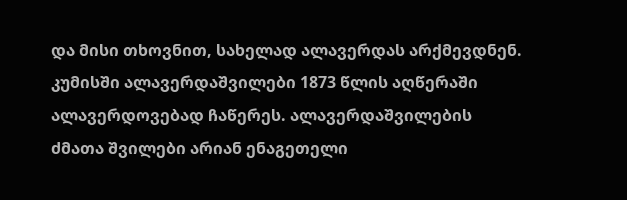და მისი თხოვნით, სახელად ალავერდას არქმევდნენ.
კუმისში ალავერდაშვილები 1873 წლის აღწერაში ალავერდოვებად ჩაწერეს. ალავერდაშვილების ძმათა შვილები არიან ენაგეთელი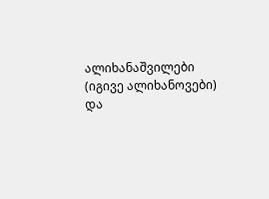ალიხანაშვილები (იგივე ალიხანოვები) და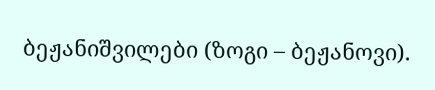ბეჟანიშვილები (ზოგი – ბეჟანოვი).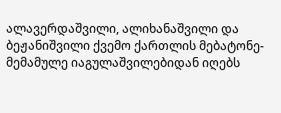ალავერდაშვილი, ალიხანაშვილი და ბეჟანიშვილი ქვემო ქართლის მებატონე-მემამულე იაგულაშვილებიდან იღებს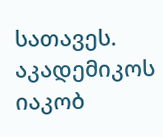სათავეს.
აკადემიკოს იაკობ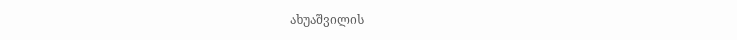ახუაშვილის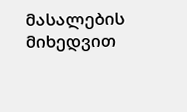მასალების მიხედვით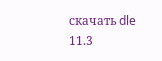скачать dle 11.3